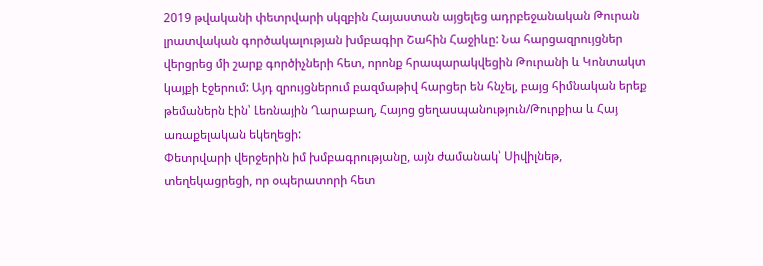2019 թվականի փետրվարի սկզբին Հայաստան այցելեց ադրբեջանական Թուրան լրատվական գործակալության խմբագիր Շահին Հաջիևը: Նա հարցազրույցներ վերցրեց մի շարք գործիչների հետ, որոնք հրապարակվեցին Թուրանի և Կոնտակտ կայքի էջերում: Այդ զրույցներում բազմաթիվ հարցեր են հնչել, բայց հիմնական երեք թեմաներն էին՝ Լեռնային Ղարաբաղ, Հայոց ցեղասպանություն/Թուրքիա և Հայ առաքելական եկեղեցի:
Փետրվարի վերջերին իմ խմբագրությանը, այն ժամանակ՝ Սիվիլնեթ, տեղեկացրեցի, որ օպերատորի հետ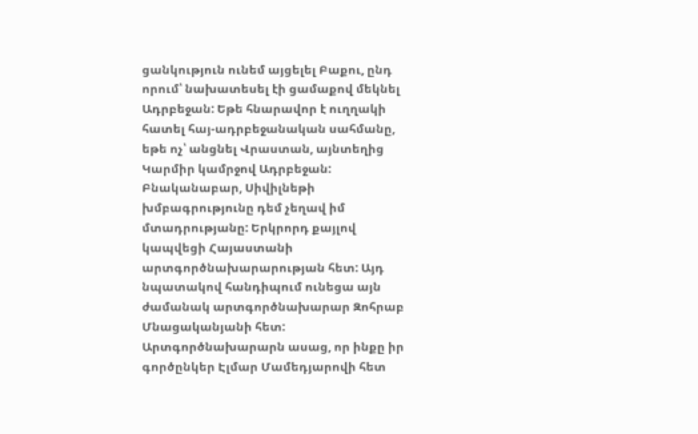ցանկություն ունեմ այցելել Բաքու, ընդ որում՝ նախատեսել էի ցամաքով մեկնել Ադրբեջան: Եթե հնարավոր է ուղղակի հատել հայ-ադրբեջանական սահմանը, եթե ոչ՝ անցնել Վրաստան, այնտեղից Կարմիր կամրջով Ադրբեջան:
Բնականաբար, Սիվիլնեթի խմբագրությունը դեմ չեղավ իմ մտադրությանը: Երկրորդ քայլով կապվեցի Հայաստանի արտգործնախարարության հետ: Այդ նպատակով հանդիպում ունեցա այն ժամանակ արտգործնախարար Զոհրաբ Մնացականյանի հետ:
Արտգործնախարարն ասաց, որ ինքը իր գործընկեր Էլմար Մամեդյարովի հետ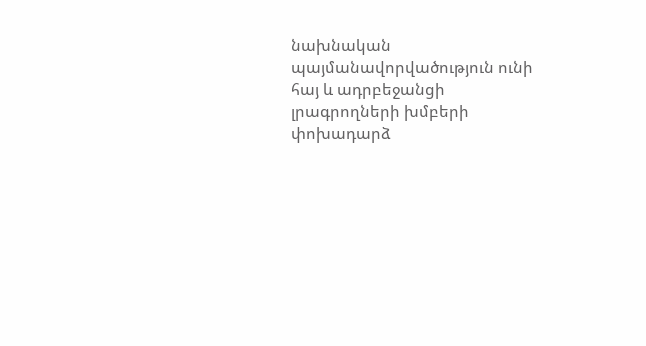նախնական պայմանավորվածություն ունի հայ և ադրբեջանցի լրագրողների խմբերի փոխադարձ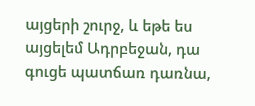այցերի շուրջ, և եթե ես այցելեմ Ադրբեջան, դա գուցե պատճառ դառնա,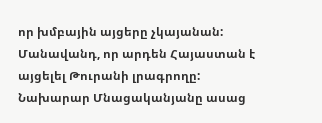որ խմբային այցերը չկայանան: Մանավանդ, որ արդեն Հայաստան է այցելել Թուրանի լրագրողը: Նախարար Մնացականյանը ասաց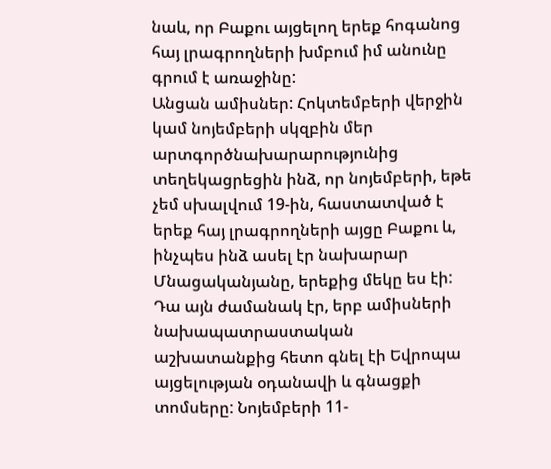նաև, որ Բաքու այցելող երեք հոգանոց հայ լրագրողների խմբում իմ անունը գրում է առաջինը:
Անցան ամիսներ: Հոկտեմբերի վերջին կամ նոյեմբերի սկզբին մեր արտգործնախարարությունից տեղեկացրեցին ինձ, որ նոյեմբերի, եթե չեմ սխալվում 19-ին, հաստատված է երեք հայ լրագրողների այցը Բաքու և, ինչպես ինձ ասել էր նախարար Մնացականյանը, երեքից մեկը ես էի:
Դա այն ժամանակ էր, երբ ամիսների նախապատրաստական աշխատանքից հետո գնել էի Եվրոպա այցելության օդանավի և գնացքի տոմսերը: Նոյեմբերի 11-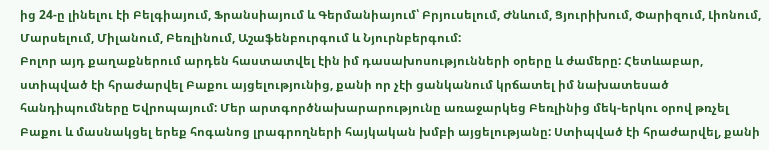ից 24-ը լինելու էի Բելգիայում, Ֆրանսիայում և Գերմանիայում՝ Բրյուսելում, Ժնևում, Ցյուրիխում, Փարիզում, Լիոնում, Մարսելում, Միլանում, Բեռլինում, Աշաֆենբուրգում և Նյուրնբերգում:
Բոլոր այդ քաղաքներում արդեն հաստատվել էին իմ դասախոսությունների օրերը և ժամերը: Հետևաբար, ստիպված էի հրաժարվել Բաքու այցելությունից, քանի որ չէի ցանկանում կրճատել իմ նախատեսած հանդիպումները Եվրոպայում: Մեր արտգործնախարարությունը առաջարկեց Բեռլինից մեկ-երկու օրով թռչել Բաքու և մասնակցել երեք հոգանոց լրագրողների հայկական խմբի այցելությանը: Ստիպված էի հրաժարվել, քանի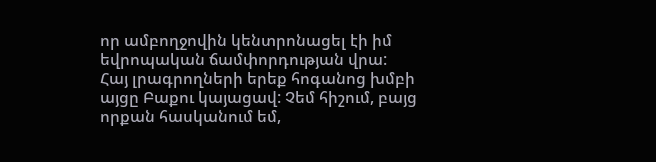որ ամբողջովին կենտրոնացել էի իմ եվրոպական ճամփորդության վրա:
Հայ լրագրողների երեք հոգանոց խմբի այցը Բաքու կայացավ: Չեմ հիշում, բայց որքան հասկանում եմ,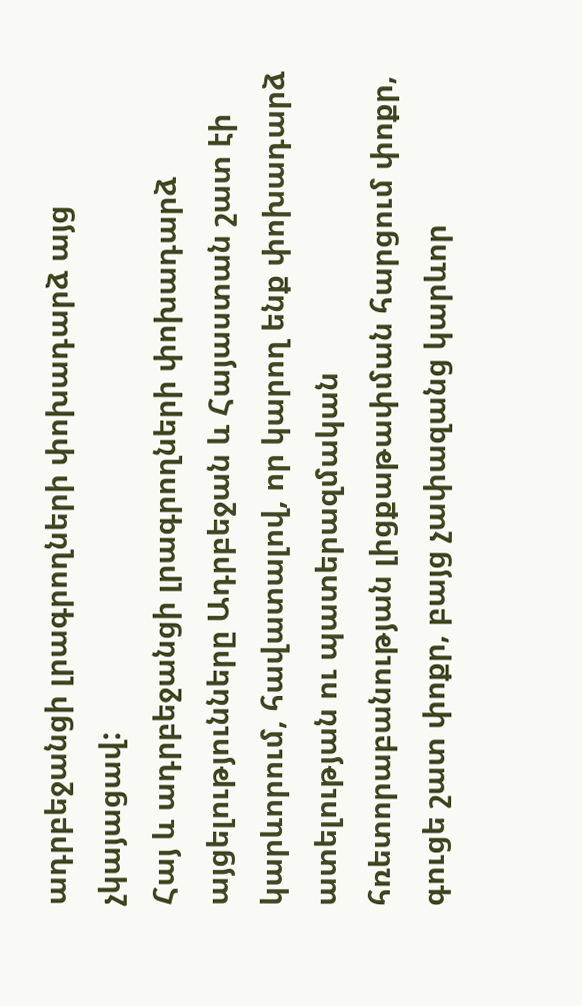ադրբեջանցի լրագրողների փոխադարձ այց չկայացավ:
Հայ և ադրբեջանցի լրագրողների փոխադարձ այցելությունները Ադրբեջան և Հայաստան շատ էի կարևորում, հավատալով, որ կարող ենք փոխադարձ ատելության ու պատերազմական հռետորաբանության լիցքաթափման հարցում փոքր, գուցե շատ փոքր, բայց չափազանց կարևոր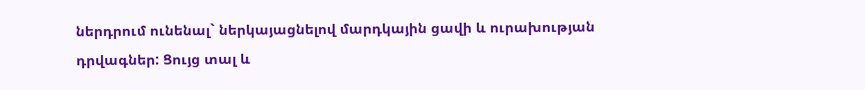ներդրում ունենալ` ներկայացնելով մարդկային ցավի և ուրախության դրվագներ: Ցույց տալ և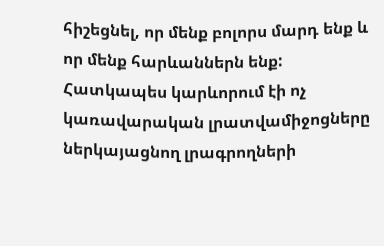հիշեցնել, որ մենք բոլորս մարդ ենք և որ մենք հարևաններն ենք:
Հատկապես կարևորում էի ոչ կառավարական լրատվամիջոցները ներկայացնող լրագրողների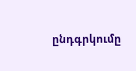ընդգրկումը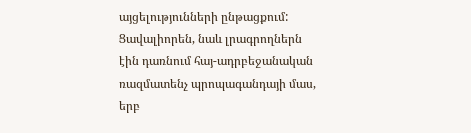այցելությունների ընթացքում: Ցավալիորեն, նաև լրագրողներն էին դառնում հայ-ադրբեջանական ռազմատենչ պրոպագանդայի մաս, երբ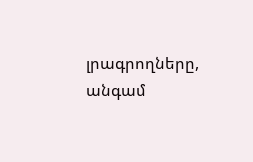լրագրողները, անգամ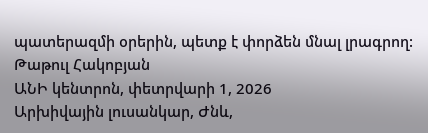պատերազմի օրերին, պետք է փորձեն մնալ լրագրող:
Թաթուլ Հակոբյան
ԱՆԻ կենտրոն, փետրվարի 1, 2026
Արխիվային լուսանկար, Ժնև,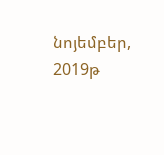նոյեմբեր, 2019թ